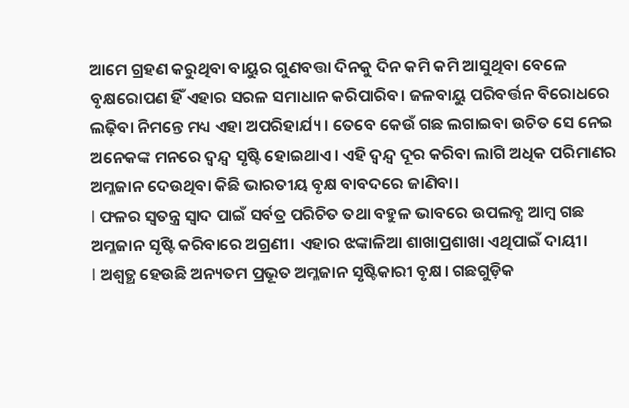ଆମେ ଗ୍ରହଣ କରୁଥିବା ବାୟୁର ଗୁଣବତ୍ତା ଦିନକୁ ଦିନ କମି କମି ଆସୁଥିବା ବେଳେ ବୃକ୍ଷରୋପଣ ହିଁ ଏହାର ସରଳ ସମାଧାନ କରିପାରିବ। ଜଳବାୟୁ ପରିବର୍ତ୍ତନ ବିରୋଧରେ ଲଢ଼ିବା ନିମନ୍ତେ ମଧ୍ୟ ଏହା ଅପରିହାର୍ଯ୍ୟ। ତେବେ କେଉଁ ଗଛ ଲଗାଇବା ଉଚିତ ସେ ନେଇ ଅନେକଙ୍କ ମନରେ ଦ୍ବନ୍ଦ୍ବ ସୃଷ୍ଟି ହୋଇଥାଏ। ଏହି ଦ୍ବନ୍ଦ୍ବ ଦୂର କରିବା ଲାଗି ଅଧିକ ପରିମାଣର ଅମ୍ଳଜାନ ଦେଉଥିବା କିଛି ଭାରତୀୟ ବୃକ୍ଷ ବାବଦରେ ଜାଣିବା।
l ଫଳର ସ୍ବତନ୍ତ୍ର ସ୍ବାଦ ପାଇଁ ସର୍ବତ୍ର ପରିଚିତ ତଥା ବହୁଳ ଭାବରେ ଉପଲବ୍ଧ ଆମ୍ବ ଗଛ ଅମ୍ଳଜାନ ସୃଷ୍ଟି କରିବାରେ ଅଗ୍ରଣୀ। ଏହାର ଝଙ୍କାଳିଆ ଶାଖାପ୍ରଶାଖା ଏଥିପାଇଁ ଦାୟୀ।
l ଅଶ୍ବତ୍ଥ ହେଉଛି ଅନ୍ୟତମ ପ୍ରଭୂତ ଅମ୍ଳଜାନ ସୃଷ୍ଟିକାରୀ ବୃକ୍ଷ। ଗଛଗୁଡ଼ିକ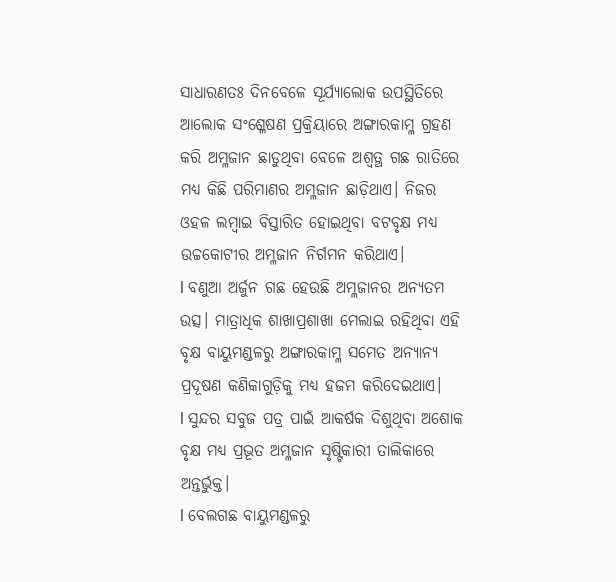ସାଧାରଣତଃ ଦିନବେଳେ ସୂର୍ଯ୍ୟାଲୋକ ଉପସ୍ଥିତିରେ ଆଲୋକ ସଂଶ୍ଳେଷଣ ପ୍ରକ୍ରିୟାରେ ଅଙ୍ଗାରକାମ୍ଳ ଗ୍ରହଣ କରି ଅମ୍ଳଜାନ ଛାଡୁଥିବା ବେଳେ ଅଶ୍ବତ୍ଥ ଗଛ ରାତିରେ ମଧ୍ୟ କିଛି ପରିମାଣର ଅମ୍ଳଜାନ ଛାଡ଼ିଥାଏ। ନିଜର ଓହଳ ଲମ୍ବାଇ ବିସ୍ତାରିତ ହୋଇଥିବା ବଟବୃକ୍ଷ ମଧ୍ୟ ଉଚ୍ଚକୋଟୀର ଅମ୍ଳଜାନ ନିର୍ଗମନ କରିଥାଏ।
l ବଣୁଆ ଅର୍ଜୁନ ଗଛ ହେଉଛି ଅମ୍ଳଜାନର ଅନ୍ୟତମ ଉତ୍ସ। ମାତ୍ରାଧିକ ଶାଖାପ୍ରଶାଖା ମେଲାଇ ରହିଥିବା ଏହି ବୃକ୍ଷ ବାୟୁମଣ୍ଡଳରୁ ଅଙ୍ଗାରକାମ୍ଳ ସମେତ ଅନ୍ୟାନ୍ୟ ପ୍ରଦୂଷଣ କଣିକାଗୁଡ଼ିକୁ ମଧ୍ୟ ହଜମ କରିଦେଇଥାଏ।
l ସୁନ୍ଦର ସବୁଜ ପତ୍ର ପାଇଁ ଆକର୍ଷକ ଦିଶୁଥିବା ଅଶୋକ ବୃକ୍ଷ ମଧ୍ୟ ପ୍ରଭୂତ ଅମ୍ଳଜାନ ସୃଷ୍ଟିକାରୀ ତାଲିକାରେ ଅନ୍ତର୍ଭୁକ୍ତ।
l ବେଲଗଛ ବାୟୁମଣ୍ଡଳରୁ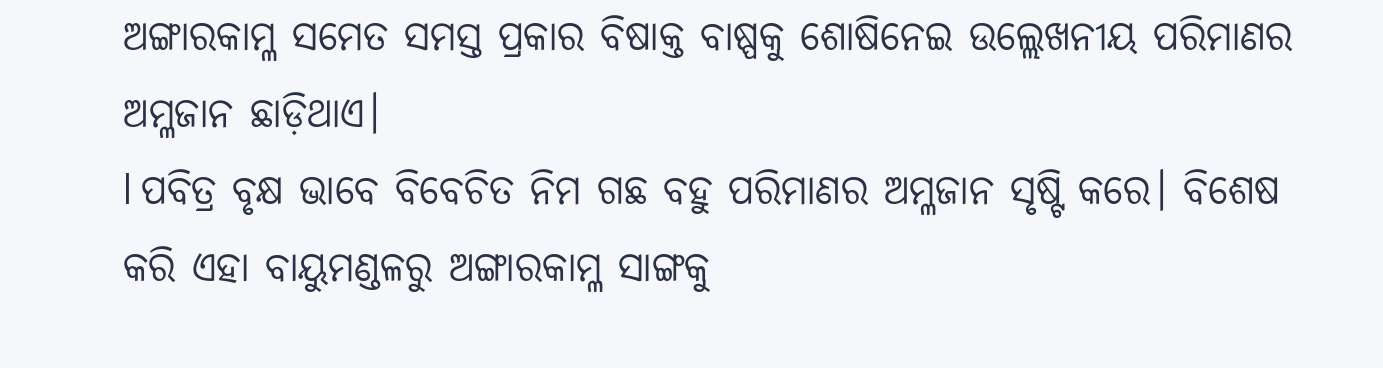ଅଙ୍ଗାରକାମ୍ଳ ସମେତ ସମସ୍ତ ପ୍ରକାର ବିଷାକ୍ତ ବାଷ୍ପକୁ ଶୋଷିନେଇ ଉଲ୍ଲେଖନୀୟ ପରିମାଣର ଅମ୍ଳଜାନ ଛାଡ଼ିଥାଏ।
l ପବିତ୍ର ବୃକ୍ଷ ଭାବେ ବିବେଚିତ ନିମ ଗଛ ବହୁ ପରିମାଣର ଅମ୍ଳଜାନ ସୃଷ୍ଟି କରେ। ବିଶେଷ କରି ଏହା ବାୟୁମଣ୍ଡଳରୁ ଅଙ୍ଗାରକାମ୍ଳ ସାଙ୍ଗକୁ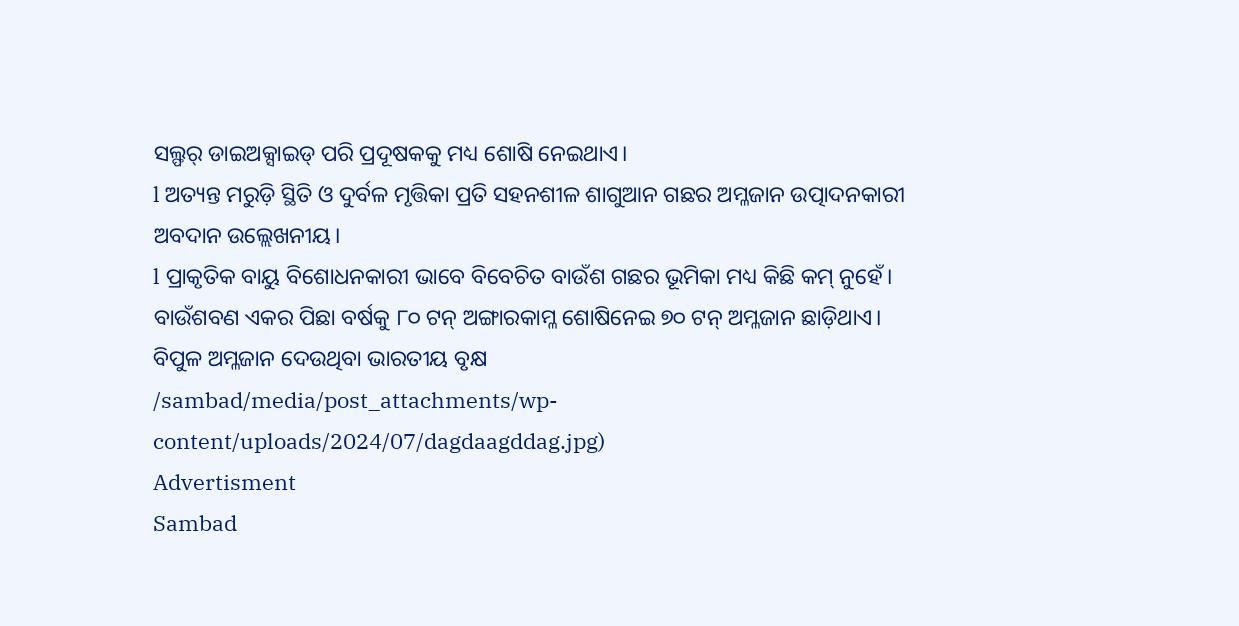ସଲ୍ଫର୍ ଡାଇଅକ୍ସାଇଡ୍ ପରି ପ୍ରଦୂଷକକୁ ମଧ୍ୟ ଶୋଷି ନେଇଥାଏ।
l ଅତ୍ୟନ୍ତ ମରୁଡ଼ି ସ୍ଥିତି ଓ ଦୁର୍ବଳ ମୃତ୍ତିକା ପ୍ରତି ସହନଶୀଳ ଶାଗୁଆନ ଗଛର ଅମ୍ଳଜାନ ଉତ୍ପାଦନକାରୀ ଅବଦାନ ଉଲ୍ଲେଖନୀୟ।
l ପ୍ରାକୃତିକ ବାୟୁ ବିଶୋଧନକାରୀ ଭାବେ ବିବେଚିତ ବାଉଁଶ ଗଛର ଭୂମିକା ମଧ୍ୟ କିଛି କମ୍ ନୁହେଁ। ବାଉଁଶବଣ ଏକର ପିଛା ବର୍ଷକୁ ୮୦ ଟନ୍ ଅଙ୍ଗାରକାମ୍ଳ ଶୋଷିନେଇ ୭୦ ଟନ୍ ଅମ୍ଳଜାନ ଛାଡ଼ିଥାଏ।
ବିପୁଳ ଅମ୍ଳଜାନ ଦେଉଥିବା ଭାରତୀୟ ବୃକ୍ଷ
/sambad/media/post_attachments/wp-content/uploads/2024/07/dagdaagddag.jpg)
Advertisment
Sambad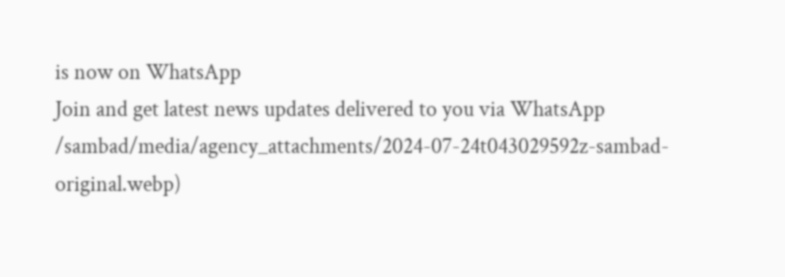is now on WhatsApp
Join and get latest news updates delivered to you via WhatsApp
/sambad/media/agency_attachments/2024-07-24t043029592z-sambad-original.webp)